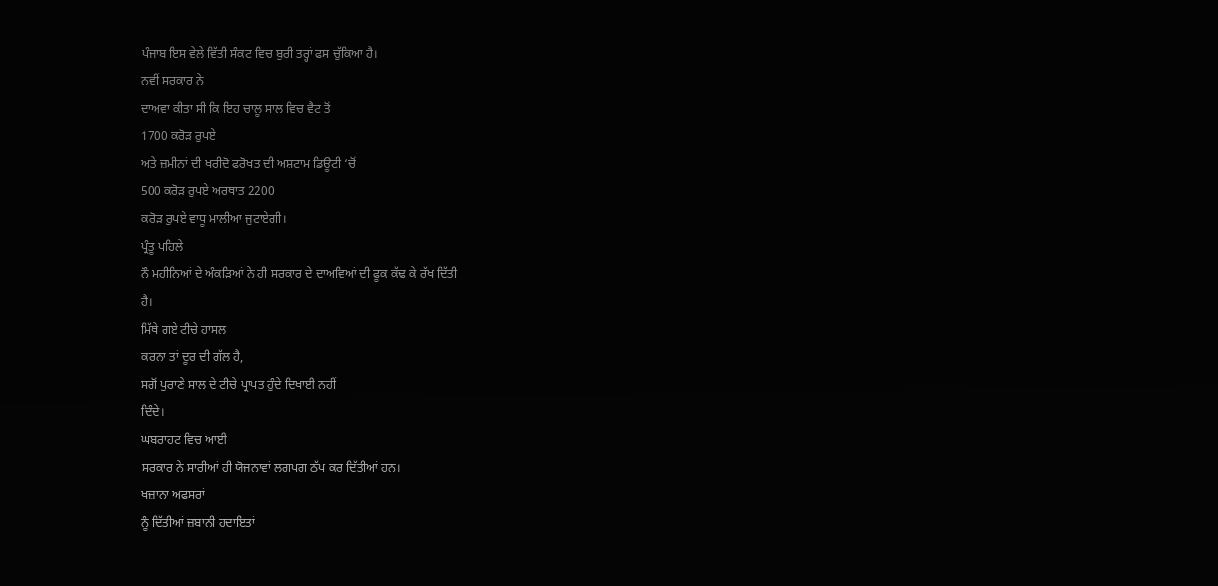ਪੰਜਾਬ ਇਸ ਵੇਲੇ ਵਿੱਤੀ ਸੰਕਟ ਵਿਚ ਬੁਰੀ ਤਰ੍ਹਾਂ ਫਸ ਚੁੱਕਿਆ ਹੈ।
ਨਵੀਂ ਸਰਕਾਰ ਨੇ
ਦਾਅਵਾ ਕੀਤਾ ਸੀ ਕਿ ਇਹ ਚਾਲੂ ਸਾਲ ਵਿਚ ਵੈਟ ਤੋਂ
1700 ਕਰੋੜ ਰੁਪਏ
ਅਤੇ ਜ਼ਮੀਨਾਂ ਦੀ ਖਰੀਦੋ ਫਰੋਖਤ ਦੀ ਅਸ਼ਟਾਮ ਡਿਊਟੀ ‘ਚੋਂ
500 ਕਰੋੜ ਰੁਪਏ ਅਰਥਾਤ 2200
ਕਰੋੜ ਰੁਪਏ ਵਾਧੂ ਮਾਲੀਆ ਜੁਟਾਏਗੀ।
ਪ੍ਰੰਤੂ ਪਹਿਲੇ
ਨੌ ਮਹੀਨਿਆਂ ਦੇ ਅੰਕੜਿਆਂ ਨੇ ਹੀ ਸਰਕਾਰ ਦੇ ਦਾਅਵਿਆਂ ਦੀ ਫੂਕ ਕੱਢ ਕੇ ਰੱਖ ਦਿੱਤੀ
ਹੈ।
ਮਿੱਥੇ ਗਏ ਟੀਚੇ ਹਾਸਲ
ਕਰਨਾ ਤਾਂ ਦੂਰ ਦੀ ਗੱਲ ਹੈ,
ਸਗੋਂ ਪੁਰਾਣੇ ਸਾਲ ਦੇ ਟੀਚੇ ਪ੍ਰਾਪਤ ਹੁੰਦੇ ਦਿਖਾਈ ਨਹੀਂ
ਦਿੰਦੇ।
ਘਬਰਾਹਟ ਵਿਚ ਆਈ
ਸਰਕਾਰ ਨੇ ਸਾਰੀਆਂ ਹੀ ਯੋਜਨਾਵਾਂ ਲਗਪਗ ਠੱਪ ਕਰ ਦਿੱਤੀਆਂ ਹਨ।
ਖਜ਼ਾਨਾ ਅਫਸਰਾਂ
ਨੂੰ ਦਿੱਤੀਆਂ ਜ਼ਬਾਨੀ ਹਦਾਇਤਾਂ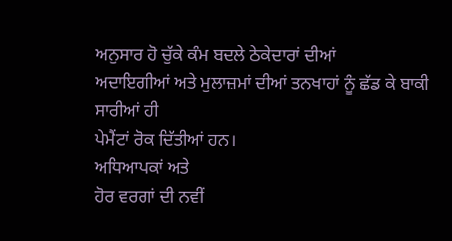ਅਨੁਸਾਰ ਹੋ ਚੁੱਕੇ ਕੰਮ ਬਦਲੇ ਠੇਕੇਦਾਰਾਂ ਦੀਆਂ
ਅਦਾਇਗੀਆਂ ਅਤੇ ਮੁਲਾਜ਼ਮਾਂ ਦੀਆਂ ਤਨਖਾਹਾਂ ਨੂੰ ਛੱਡ ਕੇ ਬਾਕੀ ਸਾਰੀਆਂ ਹੀ
ਪੇਮੈਂਟਾਂ ਰੋਕ ਦਿੱਤੀਆਂ ਹਨ।
ਅਧਿਆਪਕਾਂ ਅਤੇ
ਹੋਰ ਵਰਗਾਂ ਦੀ ਨਵੀਂ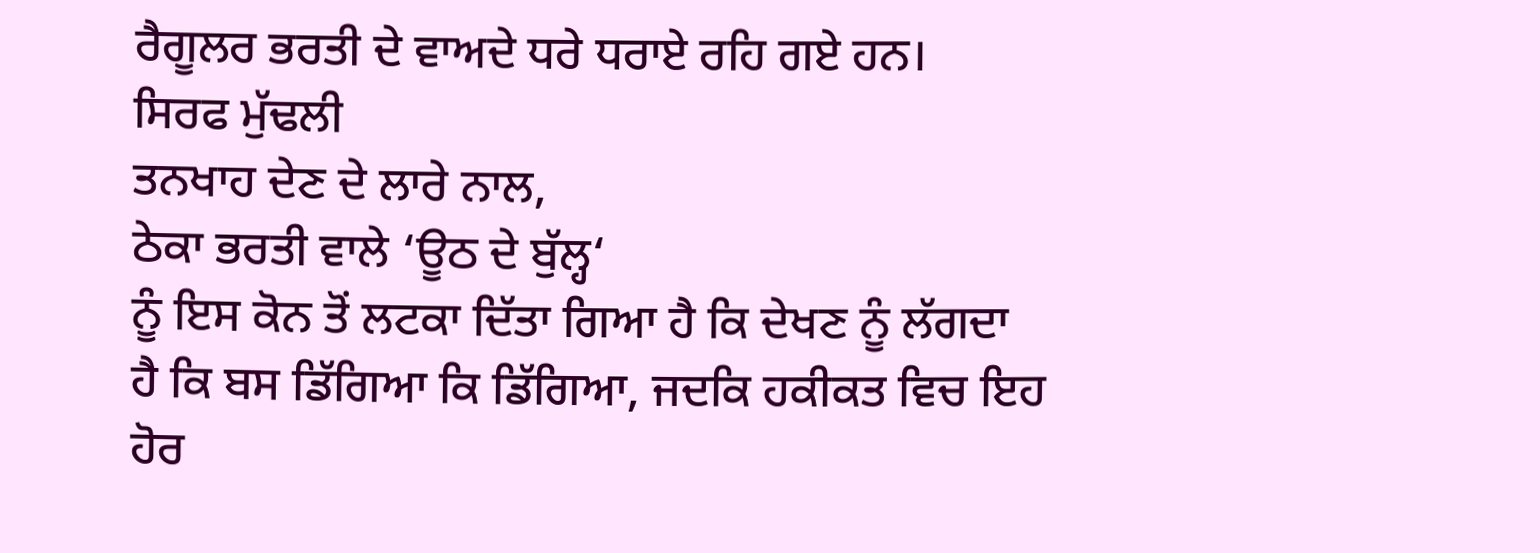ਰੈਗੂਲਰ ਭਰਤੀ ਦੇ ਵਾਅਦੇ ਧਰੇ ਧਰਾਏ ਰਹਿ ਗਏ ਹਨ।
ਸਿਰਫ ਮੁੱਢਲੀ
ਤਨਖਾਹ ਦੇਣ ਦੇ ਲਾਰੇ ਨਾਲ,
ਠੇਕਾ ਭਰਤੀ ਵਾਲੇ ‘ਊਠ ਦੇ ਬੁੱਲ੍ਹ‘
ਨੂੰ ਇਸ ਕੋਨ ਤੋਂ ਲਟਕਾ ਦਿੱਤਾ ਗਿਆ ਹੈ ਕਿ ਦੇਖਣ ਨੂੰ ਲੱਗਦਾ
ਹੈ ਕਿ ਬਸ ਡਿੱਗਿਆ ਕਿ ਡਿੱਗਿਆ, ਜਦਕਿ ਹਕੀਕਤ ਵਿਚ ਇਹ
ਹੋਰ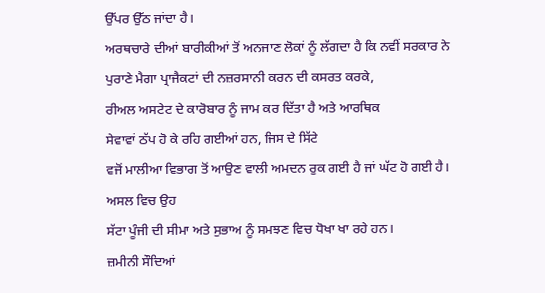ਉੱਪਰ ਉੱਠ ਜਾਂਦਾ ਹੈ।
ਅਰਥਚਾਰੇ ਦੀਆਂ ਬਾਰੀਕੀਆਂ ਤੋਂ ਅਨਜਾਣ ਲੋਕਾਂ ਨੂੰ ਲੱਗਦਾ ਹੈ ਕਿ ਨਵੀਂ ਸਰਕਾਰ ਨੇ
ਪੁਰਾਣੇ ਮੈਗਾ ਪ੍ਰਾਜੈਕਟਾਂ ਦੀ ਨਜ਼ਰਸਾਨੀ ਕਰਨ ਦੀ ਕਸਰਤ ਕਰਕੇ,
ਰੀਅਲ ਅਸਟੇਟ ਦੇ ਕਾਰੋਬਾਰ ਨੂੰ ਜਾਮ ਕਰ ਦਿੱਤਾ ਹੈ ਅਤੇ ਆਰਥਿਕ
ਸੇਵਾਵਾਂ ਠੱਪ ਹੋ ਕੇ ਰਹਿ ਗਈਆਂ ਹਨ, ਜਿਸ ਦੇ ਸਿੱਟੇ
ਵਜੋਂ ਮਾਲੀਆ ਵਿਭਾਗ ਤੋਂ ਆਉਣ ਵਾਲੀ ਅਮਦਨ ਰੁਕ ਗਈ ਹੈ ਜਾਂ ਘੱਟ ਹੋ ਗਈ ਹੈ।
ਅਸਲ ਵਿਚ ਉਹ
ਸੱਟਾ ਪੂੰਜੀ ਦੀ ਸੀਮਾ ਅਤੇ ਸੁਭਾਅ ਨੂੰ ਸਮਝਣ ਵਿਚ ਧੋਖਾ ਖਾ ਰਹੇ ਹਨ।
ਜ਼ਮੀਨੀ ਸੌਦਿਆਂ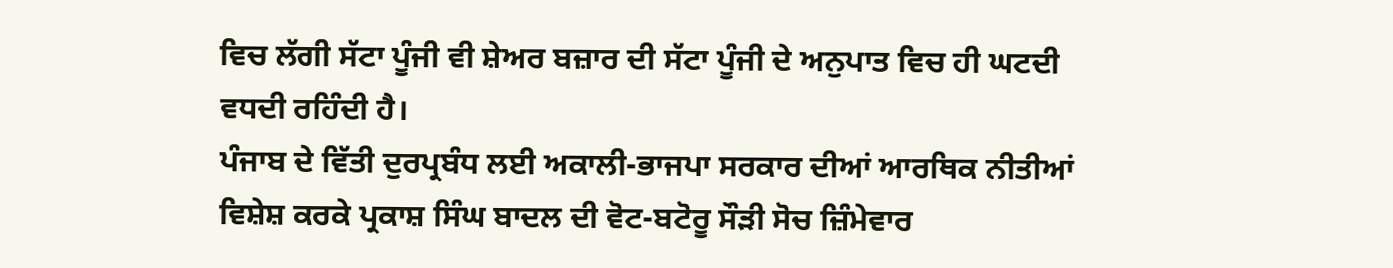ਵਿਚ ਲੱਗੀ ਸੱਟਾ ਪੂੰਜੀ ਵੀ ਸ਼ੇਅਰ ਬਜ਼ਾਰ ਦੀ ਸੱਟਾ ਪੂੰਜੀ ਦੇ ਅਨੁਪਾਤ ਵਿਚ ਹੀ ਘਟਦੀ
ਵਧਦੀ ਰਹਿੰਦੀ ਹੈ।
ਪੰਜਾਬ ਦੇ ਵਿੱਤੀ ਦੁਰਪ੍ਰਬੰਧ ਲਈ ਅਕਾਲੀ-ਭਾਜਪਾ ਸਰਕਾਰ ਦੀਆਂ ਆਰਥਿਕ ਨੀਤੀਆਂ
ਵਿਸ਼ੇਸ਼ ਕਰਕੇ ਪ੍ਰਕਾਸ਼ ਸਿੰਘ ਬਾਦਲ ਦੀ ਵੋਟ-ਬਟੋਰੂ ਸੌੜੀ ਸੋਚ ਜ਼ਿੰਮੇਵਾਰ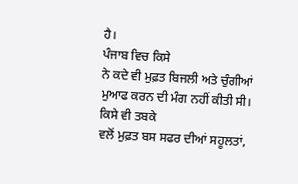ਹੈ।
ਪੰਜਾਬ ਵਿਚ ਕਿਸੇ
ਨੇ ਕਦੇ ਵੀ ਮੁਫ਼ਤ ਬਿਜਲੀ ਅਤੇ ਚੁੰਗੀਆਂ ਮੁਆਫ ਕਰਨ ਦੀ ਮੰਗ ਨਹੀਂ ਕੀਤੀ ਸੀ।
ਕਿਸੇ ਵੀ ਤਬਕੇ
ਵਲੋਂ ਮੁਫ਼ਤ ਬਸ ਸਫਰ ਦੀਆਂ ਸਹੂਲਤਾਂ,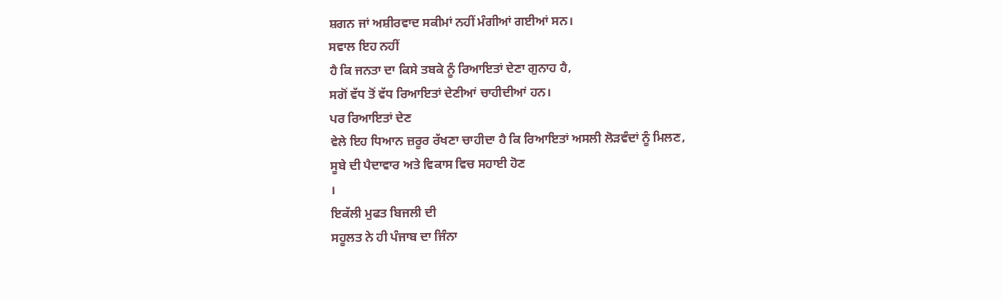ਸ਼ਗਨ ਜਾਂ ਅਸ਼ੀਰਵਾਦ ਸਕੀਮਾਂ ਨਹੀਂ ਮੰਗੀਆਂ ਗਈਆਂ ਸਨ।
ਸਵਾਲ ਇਹ ਨਹੀਂ
ਹੈ ਕਿ ਜਨਤਾ ਦਾ ਕਿਸੇ ਤਬਕੇ ਨੂੰ ਰਿਆਇਤਾਂ ਦੇਣਾ ਗੁਨਾਹ ਹੈ,
ਸਗੋਂ ਵੱਧ ਤੋਂ ਵੱਧ ਰਿਆਇਤਾਂ ਦੇਣੀਆਂ ਚਾਹੀਦੀਆਂ ਹਨ।
ਪਰ ਰਿਆਇਤਾਂ ਦੇਣ
ਵੇਲੇ ਇਹ ਧਿਆਨ ਜ਼ਰੂਰ ਰੱਖਣਾ ਚਾਹੀਦਾ ਹੈ ਕਿ ਰਿਆਇਤਾਂ ਅਸਲੀ ਲੋੜਵੰਦਾਂ ਨੂੰ ਮਿਲਣ,
ਸੂਬੇ ਦੀ ਪੈਦਾਵਾਰ ਅਤੇ ਵਿਕਾਸ ਵਿਚ ਸਹਾਈ ਹੋਣ
।
ਇਕੱਲੀ ਮੁਫਤ ਬਿਜਲੀ ਦੀ
ਸਹੂਲਤ ਨੇ ਹੀ ਪੰਜਾਬ ਦਾ ਜਿੰਨਾ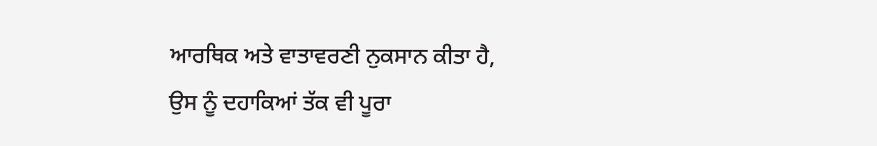ਆਰਥਿਕ ਅਤੇ ਵਾਤਾਵਰਣੀ ਨੁਕਸਾਨ ਕੀਤਾ ਹੈ,
ਉਸ ਨੂੰ ਦਹਾਕਿਆਂ ਤੱਕ ਵੀ ਪੂਰਾ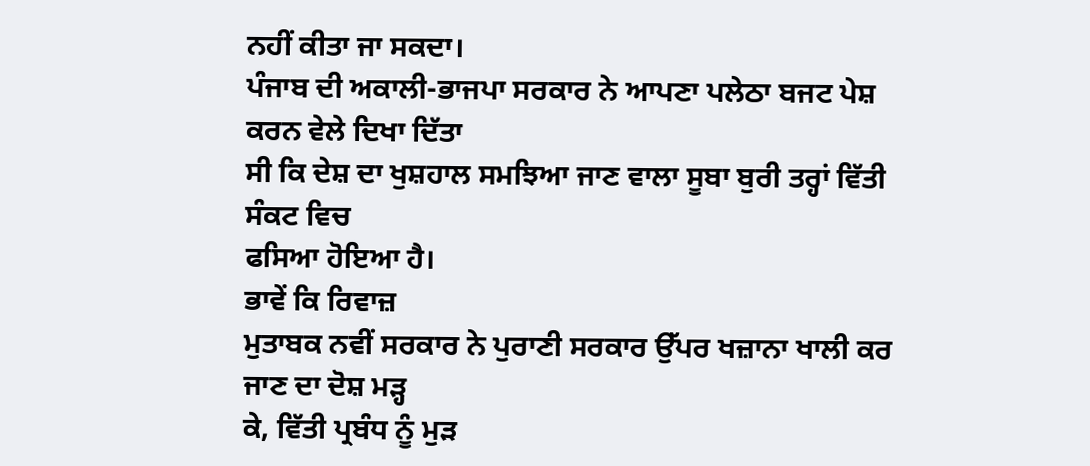ਨਹੀਂ ਕੀਤਾ ਜਾ ਸਕਦਾ।
ਪੰਜਾਬ ਦੀ ਅਕਾਲੀ-ਭਾਜਪਾ ਸਰਕਾਰ ਨੇ ਆਪਣਾ ਪਲੇਠਾ ਬਜਟ ਪੇਸ਼ ਕਰਨ ਵੇਲੇ ਦਿਖਾ ਦਿੱਤਾ
ਸੀ ਕਿ ਦੇਸ਼ ਦਾ ਖੁਸ਼ਹਾਲ ਸਮਝਿਆ ਜਾਣ ਵਾਲਾ ਸੂਬਾ ਬੁਰੀ ਤਰ੍ਹਾਂ ਵਿੱਤੀ ਸੰਕਟ ਵਿਚ
ਫਸਿਆ ਹੋਇਆ ਹੈ।
ਭਾਵੇਂ ਕਿ ਰਿਵਾਜ਼
ਮੁਤਾਬਕ ਨਵੀਂ ਸਰਕਾਰ ਨੇ ਪੁਰਾਣੀ ਸਰਕਾਰ ਉੱਪਰ ਖਜ਼ਾਨਾ ਖਾਲੀ ਕਰ ਜਾਣ ਦਾ ਦੋਸ਼ ਮੜ੍ਹ
ਕੇ, ਵਿੱਤੀ ਪ੍ਰਬੰਧ ਨੂੰ ਮੁੜ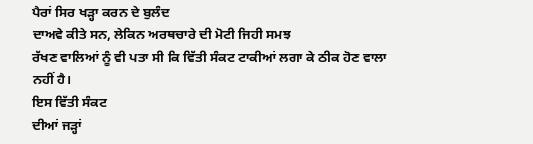ਪੈਰਾਂ ਸਿਰ ਖੜ੍ਹਾ ਕਰਨ ਦੇ ਬੁਲੰਦ
ਦਾਅਵੇ ਕੀਤੇ ਸਨ, ਲੇਕਿਨ ਅਰਥਚਾਰੇ ਦੀ ਮੋਟੀ ਜਿਹੀ ਸਮਝ
ਰੱਖਣ ਵਾਲਿਆਂ ਨੂੰ ਵੀ ਪਤਾ ਸੀ ਕਿ ਵਿੱਤੀ ਸੰਕਟ ਟਾਕੀਆਂ ਲਗਾ ਕੇ ਠੀਕ ਹੋਣ ਵਾਲਾ
ਨਹੀਂ ਹੈ।
ਇਸ ਵਿੱਤੀ ਸੰਕਟ
ਦੀਆਂ ਜੜ੍ਹਾਂ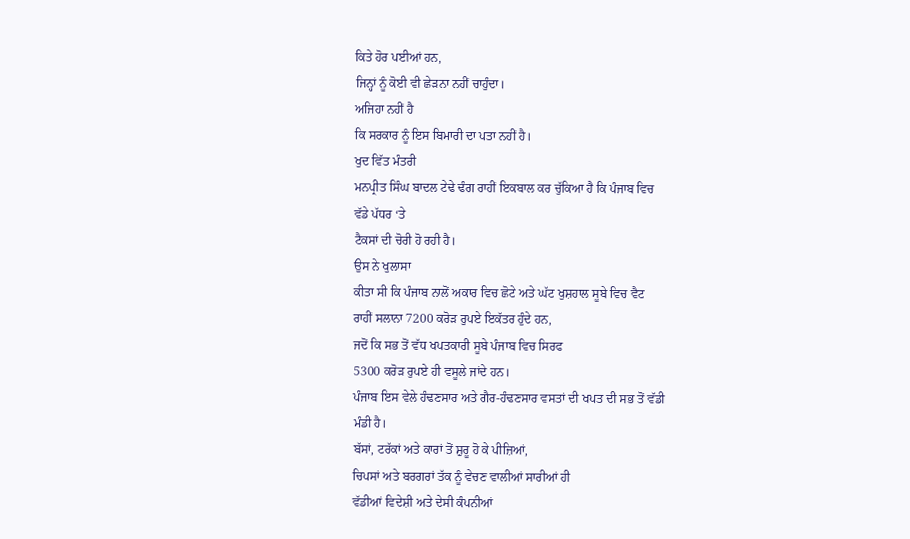ਕਿਤੇ ਹੋਰ ਪਈਆਂ ਹਨ,
ਜਿਨ੍ਹਾਂ ਨੂੰ ਕੋਈ ਵੀ ਛੇੜਨਾ ਨਹੀਂ ਚਾਹੁੰਦਾ।
ਅਜਿਹਾ ਨਹੀਂ ਹੈ
ਕਿ ਸਰਕਾਰ ਨੂੰ ਇਸ ਬਿਮਾਰੀ ਦਾ ਪਤਾ ਨਹੀਂ ਹੈ।
ਖੁਦ ਵਿੱਤ ਮੰਤਰੀ
ਮਨਪ੍ਰੀਤ ਸਿੰਘ ਬਾਦਲ ਟੇਢੇ ਢੰਗ ਰਾਹੀਂ ਇਕਬਾਲ ਕਰ ਚੁੱਕਿਆ ਹੈ ਕਿ ਪੰਜਾਬ ਵਿਚ
ਵੱਡੇ ਪੱਧਰ ‘ਤੇ
ਟੈਕਸਾਂ ਦੀ ਚੋਰੀ ਹੋ ਰਹੀ ਹੈ।
ਉਸ ਨੇ ਖੁਲਾਸਾ
ਕੀਤਾ ਸੀ ਕਿ ਪੰਜਾਬ ਨਾਲੋਂ ਅਕਾਰ ਵਿਚ ਛੋਟੇ ਅਤੇ ਘੱਟ ਖੁਸ਼ਹਾਲ ਸੂਬੇ ਵਿਚ ਵੈਟ
ਰਾਹੀਂ ਸਲਾਨਾ 7200 ਕਰੋੜ ਰੁਪਏ ਇਕੱਤਰ ਹੁੰਦੇ ਹਨ,
ਜਦੋਂ ਕਿ ਸਭ ਤੋਂ ਵੱਧ ਖਪਤਕਾਰੀ ਸੂਬੇ ਪੰਜਾਬ ਵਿਚ ਸਿਰਫ
5300 ਕਰੋੜ ਰੁਪਏ ਹੀ ਵਸੂਲੇ ਜਾਂਦੇ ਹਨ।
ਪੰਜਾਬ ਇਸ ਵੇਲੇ ਹੰਢਣਸਾਰ ਅਤੇ ਗੈਰ-ਹੰਢਣਸਾਰ ਵਸਤਾਂ ਦੀ ਖਪਤ ਦੀ ਸਭ ਤੋਂ ਵੱਡੀ
ਮੰਡੀ ਹੈ।
ਬੱਸਾਂ, ਟਰੱਕਾਂ ਅਤੇ ਕਾਰਾਂ ਤੋਂ ਸ਼ੁਰੂ ਹੋ ਕੇ ਪੀਜ਼ਿਆਂ,
ਚਿਪਸਾਂ ਅਤੇ ਬਰਗਰਾਂ ਤੱਕ ਨੂੰ ਵੇਚਣ ਵਾਲੀਆਂ ਸਾਰੀਆਂ ਹੀ
ਵੱਡੀਆਂ ਵਿਦੇਸ਼ੀ ਅਤੇ ਦੇਸੀ ਕੰਪਨੀਆਂ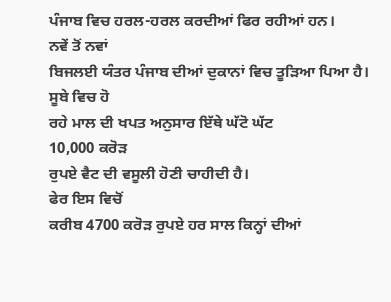ਪੰਜਾਬ ਵਿਚ ਹਰਲ-ਹਰਲ ਕਰਦੀਆਂ ਫਿਰ ਰਹੀਆਂ ਹਨ।
ਨਵੇਂ ਤੋਂ ਨਵਾਂ
ਬਿਜਲਈ ਯੰਤਰ ਪੰਜਾਬ ਦੀਆਂ ਦੁਕਾਨਾਂ ਵਿਚ ਤੂੜਿਆ ਪਿਆ ਹੈ।
ਸੂਬੇ ਵਿਚ ਹੋ
ਰਹੇ ਮਾਲ ਦੀ ਖਪਤ ਅਨੁਸਾਰ ਇੱਥੇ ਘੱਟੋ ਘੱਟ
10,000 ਕਰੋੜ
ਰੁਪਏ ਵੈਟ ਦੀ ਵਸੂਲੀ ਹੋਣੀ ਚਾਹੀਦੀ ਹੈ।
ਫੇਰ ਇਸ ਵਿਚੋਂ
ਕਰੀਬ 4700 ਕਰੋੜ ਰੁਪਏ ਹਰ ਸਾਲ ਕਿਨ੍ਹਾਂ ਦੀਆਂ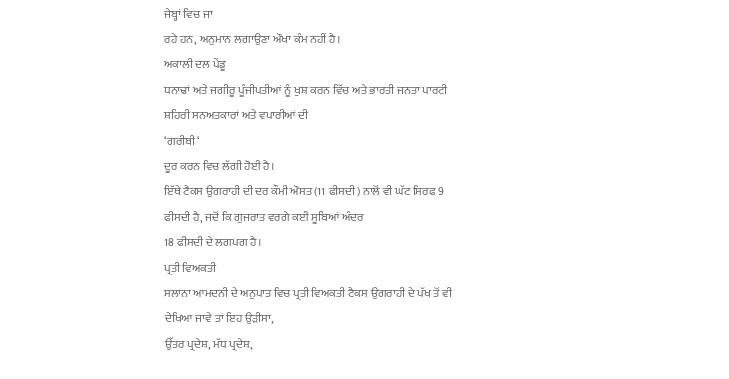ਜੇਬ੍ਹਾਂ ਵਿਚ ਜਾ
ਰਹੇ ਹਨ, ਅਨੁਮਾਨ ਲਗਾਉਣਾ ਔਖਾ ਕੰਮ ਨਹੀਂ ਹੈ।
ਅਕਾਲੀ ਦਲ ਪੇਂਡੂ
ਧਨਾਢਾਂ ਅਤੇ ਜਗੀਰੂ ਪੂੰਜੀਪਤੀਆਂ ਨੂੰ ਖੁਸ਼ ਕਰਨ ਵਿੱਚ ਅਤੇ ਭਾਰਤੀ ਜਨਤਾ ਪਾਰਟੀ
ਸ਼ਹਿਰੀ ਸਨਅਤਕਾਰਾਂ ਅਤੇ ਵਪਾਰੀਆਂ ਦੀ
‘ਗਰੀਬੀ‘
ਦੂਰ ਕਰਨ ਵਿਚ ਲੱਗੀ ਹੋਈ ਹੈ।
ਇੱਥੇ ਟੈਕਸ ਉਗਰਾਹੀ ਦੀ ਦਰ ਕੌਮੀ ਔਸਤ (11 ਫੀਸਦੀ) ਨਾਲੋਂ ਵੀ ਘੱਟ ਸਿਰਫ 9
ਫੀਸਦੀ ਹੈ, ਜਦੋਂ ਕਿ ਗੁਜਰਾਤ ਵਰਗੇ ਕਈ ਸੂਬਿਆਂ ਅੰਦਰ
18 ਫੀਸਦੀ ਦੇ ਲਗਪਗ ਹੈ।
ਪ੍ਰਤੀ ਵਿਅਕਤੀ
ਸਲਾਨਾ ਆਮਦਨੀ ਦੇ ਅਨੁਪਾਤ ਵਿਚ ਪ੍ਰਤੀ ਵਿਅਕਤੀ ਟੈਕਸ ਉਗਰਾਹੀ ਦੇ ਪੱਖ ਤੋਂ ਵੀ
ਦੇਖਿਆ ਜਾਵੇ ਤਾਂ ਇਹ ਉੜੀਸਾ,
ਉੱਤਰ ਪ੍ਰਦੇਸ਼, ਮੱਧ ਪ੍ਰਦੇਸ਼,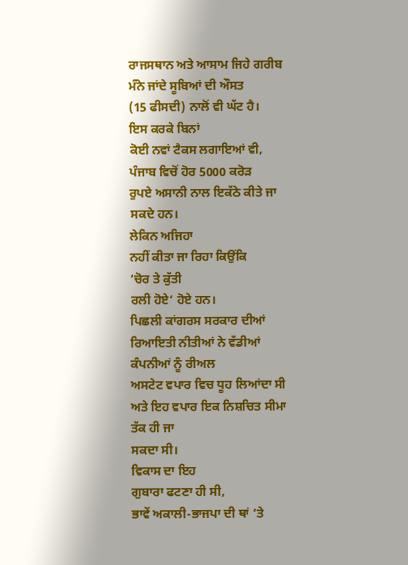ਰਾਜਸਥਾਨ ਅਤੇ ਆਸਾਮ ਜਿਹੇ ਗਰੀਬ ਮੰਨੇ ਜਾਂਦੇ ਸੂਬਿਆਂ ਦੀ ਔਸਤ
(15 ਫੀਸਦੀ) ਨਾਲੋਂ ਵੀ ਘੱਟ ਹੈ।
ਇਸ ਕਰਕੇ ਬਿਨਾਂ
ਕੋਈ ਨਵਾਂ ਟੈਕਸ ਲਗਾਇਆਂ ਵੀ,
ਪੰਜਾਬ ਵਿਚੋਂ ਹੋਰ 5000 ਕਰੋੜ
ਰੁਪਏ ਅਸਾਨੀ ਨਾਲ ਇਕੱਠੇ ਕੀਤੇ ਜਾ ਸਕਦੇ ਹਨ।
ਲੇਕਿਨ ਅਜਿਹਾ
ਨਹੀਂ ਕੀਤਾ ਜਾ ਰਿਹਾ ਕਿਉਂਕਿ
‘ਚੋਰ ਤੇ ਕੁੱਤੀ
ਰਲੀ ਹੋਏ‘ ਹੋਏ ਹਨ।
ਪਿਛਲੀ ਕਾਂਗਰਸ ਸਰਕਾਰ ਦੀਆਂ ਰਿਆਇਤੀ ਨੀਤੀਆਂ ਨੇ ਵੱਡੀਆਂ ਕੰਪਨੀਆਂ ਨੂੰ ਰੀਅਲ
ਅਸਟੇਟ ਵਪਾਰ ਵਿਚ ਧੂਹ ਲਿਆਂਦਾ ਸੀ ਅਤੇ ਇਹ ਵਪਾਰ ਇਕ ਨਿਸ਼ਚਿਤ ਸੀਮਾ ਤੱਕ ਹੀ ਜਾ
ਸਕਦਾ ਸੀ।
ਵਿਕਾਸ ਦਾ ਇਹ
ਗੁਬਾਰਾ ਫਟਣਾ ਹੀ ਸੀ,
ਭਾਵੇਂ ਅਕਾਲੀ-ਭਾਜਪਾ ਦੀ ਥਾਂ ‘ਤੇ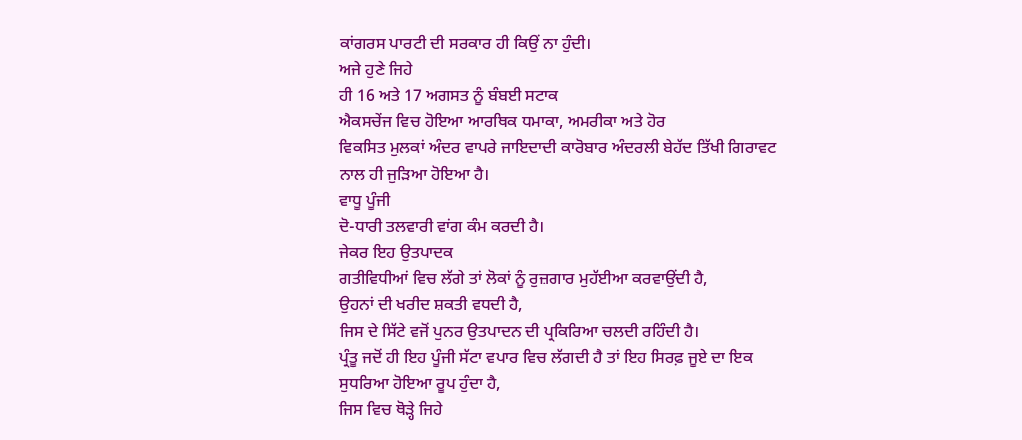ਕਾਂਗਰਸ ਪਾਰਟੀ ਦੀ ਸਰਕਾਰ ਹੀ ਕਿਉਂ ਨਾ ਹੁੰਦੀ।
ਅਜੇ ਹੁਣੇ ਜਿਹੇ
ਹੀ 16 ਅਤੇ 17 ਅਗਸਤ ਨੂੰ ਬੰਬਈ ਸਟਾਕ
ਐਕਸਚੇਂਜ ਵਿਚ ਹੋਇਆ ਆਰਥਿਕ ਧਮਾਕਾ, ਅਮਰੀਕਾ ਅਤੇ ਹੋਰ
ਵਿਕਸਿਤ ਮੁਲਕਾਂ ਅੰਦਰ ਵਾਪਰੇ ਜਾਇਦਾਦੀ ਕਾਰੋਬਾਰ ਅੰਦਰਲੀ ਬੇਹੱਦ ਤਿੱਖੀ ਗਿਰਾਵਟ
ਨਾਲ ਹੀ ਜੁੜਿਆ ਹੋਇਆ ਹੈ।
ਵਾਧੂ ਪੂੰਜੀ
ਦੋ-ਧਾਰੀ ਤਲਵਾਰੀ ਵਾਂਗ ਕੰਮ ਕਰਦੀ ਹੈ।
ਜੇਕਰ ਇਹ ਉਤਪਾਦਕ
ਗਤੀਵਿਧੀਆਂ ਵਿਚ ਲੱਗੇ ਤਾਂ ਲੋਕਾਂ ਨੂੰ ਰੁਜ਼ਗਾਰ ਮੁਹੱਈਆ ਕਰਵਾਉਂਦੀ ਹੈ,
ਉਹਨਾਂ ਦੀ ਖਰੀਦ ਸ਼ਕਤੀ ਵਧਦੀ ਹੈ,
ਜਿਸ ਦੇ ਸਿੱਟੇ ਵਜੋਂ ਪੁਨਰ ਉਤਪਾਦਨ ਦੀ ਪ੍ਰਕਿਰਿਆ ਚਲਦੀ ਰਹਿੰਦੀ ਹੈ।
ਪ੍ਰੰਤੂ ਜਦੋਂ ਹੀ ਇਹ ਪੂੰਜੀ ਸੱਟਾ ਵਪਾਰ ਵਿਚ ਲੱਗਦੀ ਹੈ ਤਾਂ ਇਹ ਸਿਰਫ਼ ਜੂਏ ਦਾ ਇਕ
ਸੁਧਰਿਆ ਹੋਇਆ ਰੂਪ ਹੁੰਦਾ ਹੈ,
ਜਿਸ ਵਿਚ ਥੋੜ੍ਹੇ ਜਿਹੇ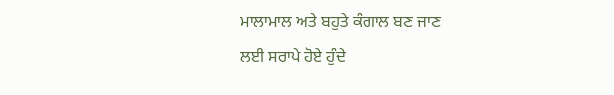ਮਾਲਾਮਾਲ ਅਤੇ ਬਹੁਤੇ ਕੰਗਾਲ ਬਣ ਜਾਣ
ਲਈ ਸਰਾਪੇ ਹੋਏ ਹੁੰਦੇ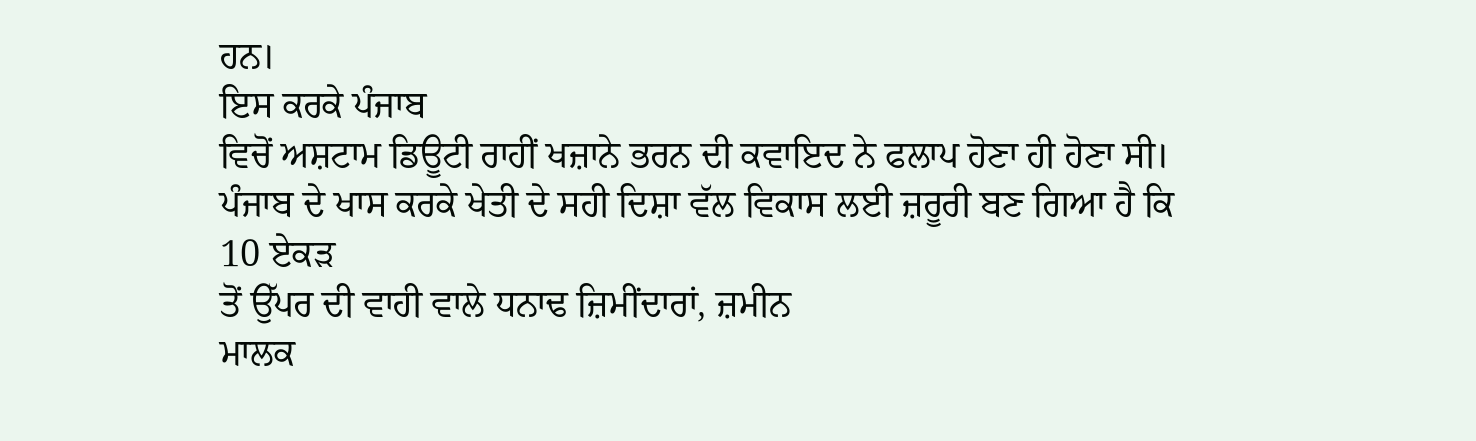ਹਨ।
ਇਸ ਕਰਕੇ ਪੰਜਾਬ
ਵਿਚੋਂ ਅਸ਼ਟਾਮ ਡਿਊਟੀ ਰਾਹੀਂ ਖਜ਼ਾਨੇ ਭਰਨ ਦੀ ਕਵਾਇਦ ਨੇ ਫਲਾਪ ਹੋਣਾ ਹੀ ਹੋਣਾ ਸੀ।
ਪੰਜਾਬ ਦੇ ਖਾਸ ਕਰਕੇ ਖੇਤੀ ਦੇ ਸਹੀ ਦਿਸ਼ਾ ਵੱਲ ਵਿਕਾਸ ਲਈ ਜ਼ਰੂਰੀ ਬਣ ਗਿਆ ਹੈ ਕਿ
10 ਏਕੜ
ਤੋਂ ਉੱਪਰ ਦੀ ਵਾਹੀ ਵਾਲੇ ਧਨਾਢ ਜ਼ਿਮੀਂਦਾਰਾਂ, ਜ਼ਮੀਨ
ਮਾਲਕ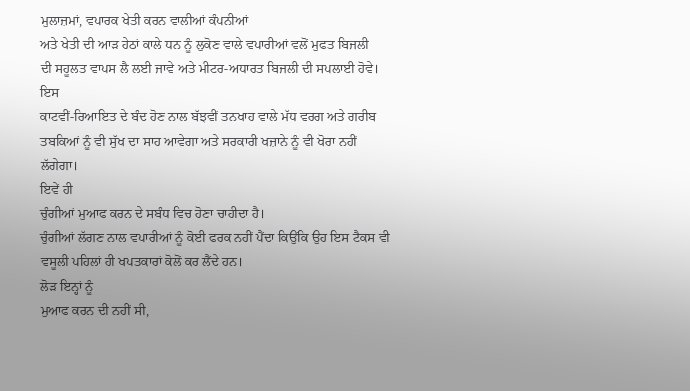ਮੁਲਾਜ਼ਮਾਂ, ਵਪਾਰਕ ਖੇਤੀ ਕਰਨ ਵਾਲੀਆਂ ਕੰਪਨੀਆਂ
ਅਤੇ ਖੇਤੀ ਦੀ ਆੜ ਹੇਠਾਂ ਕਾਲੇ ਧਨ ਨੂੰ ਲੁਕੋਣ ਵਾਲੇ ਵਪਾਰੀਆਂ ਵਲੋਂ ਮੁਫਤ ਬਿਜਲੀ
ਦੀ ਸਹੂਲਤ ਵਾਪਸ ਲੈ ਲਈ ਜਾਵੇ ਅਤੇ ਮੀਟਰ-ਅਧਾਰਤ ਬਿਜਲੀ ਦੀ ਸਪਲਾਈ ਹੋਵੇ।
ਇਸ
ਕਾਟਵੀਂ-ਰਿਆਇਤ ਦੇ ਬੰਦ ਹੋਣ ਨਾਲ ਬੱਝਵੀਂ ਤਨਖਾਹ ਵਾਲੇ ਮੱਧ ਵਰਗ ਅਤੇ ਗਰੀਬ
ਤਬਕਿਆਂ ਨੂੰ ਵੀ ਸੁੱਖ ਦਾ ਸਾਹ ਆਵੇਗਾ ਅਤੇ ਸਰਕਾਰੀ ਖਜ਼ਾਨੇ ਨੂੰ ਵੀ ਖੋਰਾ ਨਹੀਂ
ਲੱਗੇਗਾ।
ਇਵੇਂ ਹੀ
ਚੁੰਗੀਆਂ ਮੁਆਫ ਕਰਨ ਦੇ ਸਬੰਧ ਵਿਚ ਹੋਣਾ ਚਾਹੀਦਾ ਹੈ।
ਚੁੰਗੀਆਂ ਲੱਗਣ ਨਾਲ ਵਪਾਰੀਆਂ ਨੂੰ ਕੋਈ ਫਰਕ ਨਹੀਂ ਪੈਂਦਾ ਕਿਉਂਕਿ ਉਹ ਇਸ ਟੈਕਸ ਵੀ
ਵਸੂਲੀ ਪਹਿਲਾਂ ਹੀ ਖਪਤਕਾਰਾਂ ਕੋਲੋਂ ਕਰ ਲੈਂਦੇ ਹਨ।
ਲੋੜ ਇਨ੍ਹਾਂ ਨੂੰ
ਮੁਆਫ ਕਰਨ ਦੀ ਨਹੀਂ ਸੀ,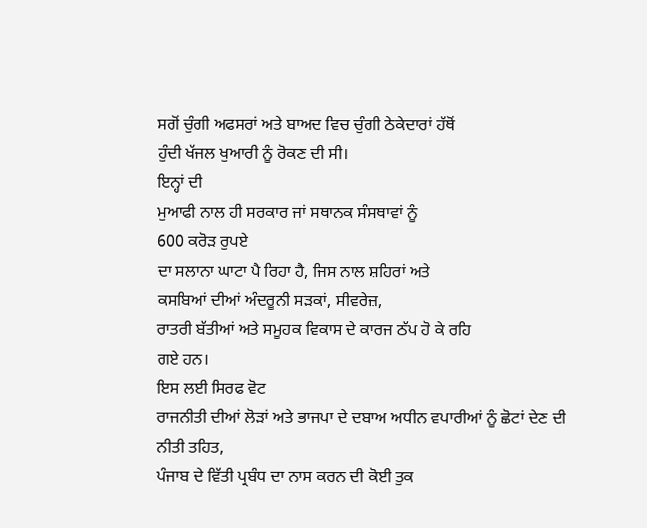ਸਗੋਂ ਚੁੰਗੀ ਅਫਸਰਾਂ ਅਤੇ ਬਾਅਦ ਵਿਚ ਚੁੰਗੀ ਠੇਕੇਦਾਰਾਂ ਹੱਥੋਂ
ਹੁੰਦੀ ਖੱਜਲ ਖੁਆਰੀ ਨੂੰ ਰੋਕਣ ਦੀ ਸੀ।
ਇਨ੍ਹਾਂ ਦੀ
ਮੁਆਫੀ ਨਾਲ ਹੀ ਸਰਕਾਰ ਜਾਂ ਸਥਾਨਕ ਸੰਸਥਾਵਾਂ ਨੂੰ
600 ਕਰੋੜ ਰੁਪਏ
ਦਾ ਸਲਾਨਾ ਘਾਟਾ ਪੈ ਰਿਹਾ ਹੈ, ਜਿਸ ਨਾਲ ਸ਼ਹਿਰਾਂ ਅਤੇ
ਕਸਬਿਆਂ ਦੀਆਂ ਅੰਦਰੂਨੀ ਸੜਕਾਂ, ਸੀਵਰੇਜ਼,
ਰਾਤਰੀ ਬੱਤੀਆਂ ਅਤੇ ਸਮੂਹਕ ਵਿਕਾਸ ਦੇ ਕਾਰਜ ਠੱਪ ਹੋ ਕੇ ਰਹਿ
ਗਏ ਹਨ।
ਇਸ ਲਈ ਸਿਰਫ ਵੋਟ
ਰਾਜਨੀਤੀ ਦੀਆਂ ਲੋੜਾਂ ਅਤੇ ਭਾਜਪਾ ਦੇ ਦਬਾਅ ਅਧੀਨ ਵਪਾਰੀਆਂ ਨੂੰ ਛੋਟਾਂ ਦੇਣ ਦੀ
ਨੀਤੀ ਤਹਿਤ,
ਪੰਜਾਬ ਦੇ ਵਿੱਤੀ ਪ੍ਰਬੰਧ ਦਾ ਨਾਸ ਕਰਨ ਦੀ ਕੋਈ ਤੁਕ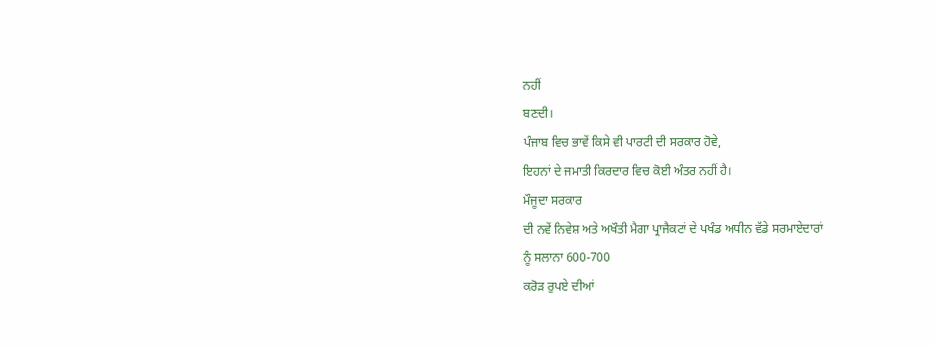ਨਹੀਂ
ਬਣਦੀ।
ਪੰਜਾਬ ਵਿਚ ਭਾਵੇਂ ਕਿਸੇ ਵੀ ਪਾਰਟੀ ਦੀ ਸਰਕਾਰ ਹੋਵੇ,
ਇਹਨਾਂ ਦੇ ਜਮਾਤੀ ਕਿਰਦਾਰ ਵਿਚ ਕੋਈ ਅੰਤਰ ਨਹੀਂ ਹੈ।
ਮੌਜੂਦਾ ਸਰਕਾਰ
ਦੀ ਨਵੇਂ ਨਿਵੇਸ਼ ਅਤੇ ਅਖੌਤੀ ਮੈਗਾ ਪ੍ਰਾਜੈਕਟਾਂ ਦੇ ਪਖੰਡ ਅਧੀਨ ਵੱਡੇ ਸਰਮਾਏਦਾਰਾਂ
ਨੂੰ ਸਲਾਨਾ 600-700
ਕਰੋੜ ਰੁਪਏ ਦੀਆਂ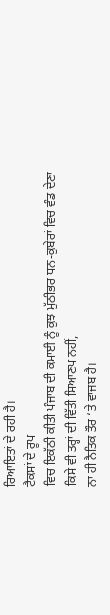ਰਿਆਇਤਾਂ ਦੇ ਰਹੀ ਹੈ।
ਟੈਕਸਾਂ ਦੇ ਰੂਪ
ਵਿਚ ਇਕੱਠੀ ਕੀਤੀ ਪੰਜਾਬ ਦੀ ਕਮਾਈ ਨੂੰ ਕੁਝ ਮੁੱਠੀਭਰ ਧਨ-ਕੁਬੇਰਾਂ ਵਿਚ ਵੰਡ ਦੇਣਾ
ਕਿਸੇ ਵੀ ਤਰ੍ਹਾਂ ਦੀ ਵਿੱਤੀ ਸਿਆਣਪ ਨਹੀਂ,
ਨਾ ਹੀ ਨੈਤਿਕ ਤੌਰ ‘ਤੇ ਵਾਜਬ ਹੈ।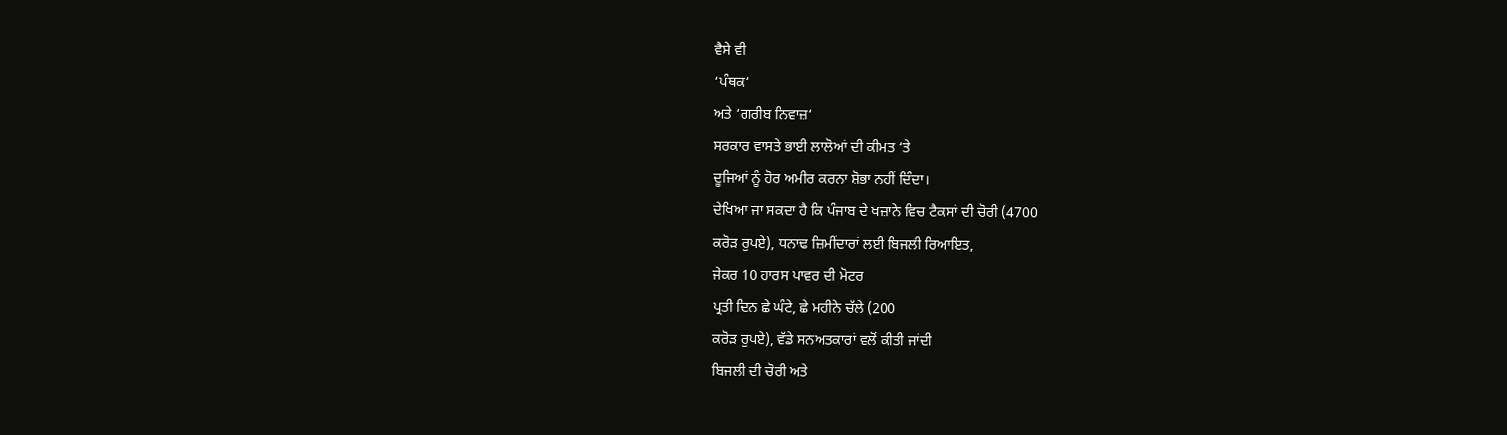ਵੈਸੇ ਵੀ
‘ਪੰਥਕ‘
ਅਤੇ ‘ਗਰੀਬ ਨਿਵਾਜ਼‘
ਸਰਕਾਰ ਵਾਸਤੇ ਭਾਈ ਲਾਲੋਆਂ ਦੀ ਕੀਮਤ ‘ਤੇ
ਦੂਜਿਆਂ ਨੂੰ ਹੋਰ ਅਮੀਰ ਕਰਨਾ ਸ਼ੋਭਾ ਨਹੀਂ ਦਿੰਦਾ।
ਦੇਖਿਆ ਜਾ ਸਕਦਾ ਹੈ ਕਿ ਪੰਜਾਬ ਦੇ ਖਜ਼ਾਨੇ ਵਿਚ ਟੈਕਸਾਂ ਦੀ ਚੋਰੀ (4700
ਕਰੋੜ ਰੁਪਏ), ਧਨਾਢ ਜ਼ਿਮੀਂਦਾਰਾਂ ਲਈ ਬਿਜਲੀ ਰਿਆਇਤ,
ਜੇਕਰ 10 ਹਾਰਸ ਪਾਵਰ ਦੀ ਮੋਟਰ
ਪ੍ਰਤੀ ਦਿਨ ਛੇ ਘੰਟੇ, ਛੇ ਮਹੀਨੇ ਚੱਲੇ (200
ਕਰੋੜ ਰੁਪਏ), ਵੱਡੇ ਸਨਅਤਕਾਰਾਂ ਵਲੋਂ ਕੀਤੀ ਜਾਂਦੀ
ਬਿਜਲੀ ਦੀ ਚੋਰੀ ਅਤੇ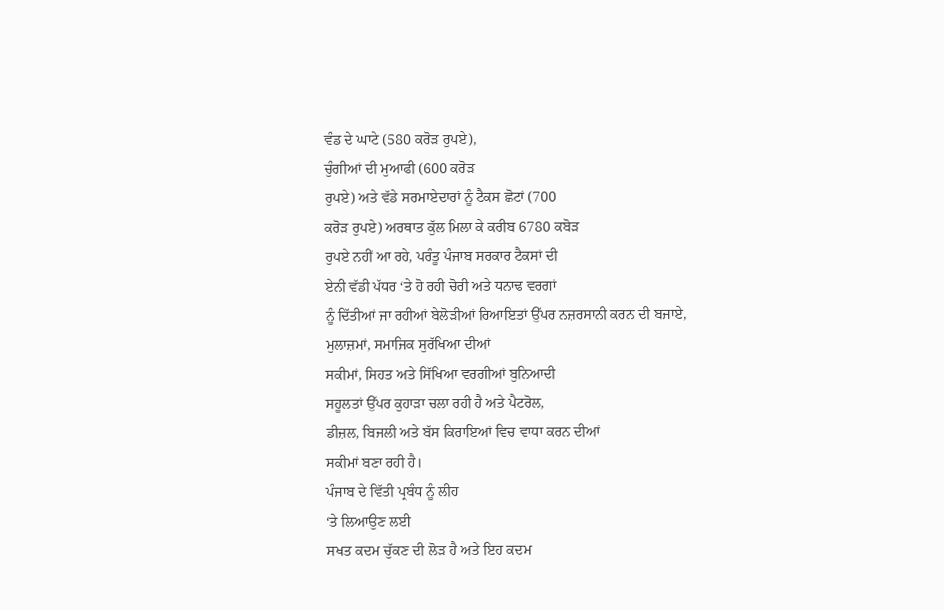ਵੰਡ ਦੇ ਘਾਟੇ (580 ਕਰੋੜ ਰੁਪਏ),
ਚੁੰਗੀਆਂ ਦੀ ਮੁਆਫੀ (600 ਕਰੋੜ
ਰੁਪਏ) ਅਤੇ ਵੱਡੇ ਸਰਮਾਏਦਾਰਾਂ ਨੂੰ ਟੈਕਸ ਛੋਟਾਂ (700
ਕਰੋੜ ਰੁਪਏ) ਅਰਥਾਤ ਕੁੱਲ ਮਿਲਾ ਕੇ ਕਰੀਬ 6780 ਕਬੋੜ
ਰੁਪਏ ਨਹੀਂ ਆ ਰਹੇ, ਪਰੰਤੂ ਪੰਜਾਬ ਸਰਕਾਰ ਟੈਕਸਾਂ ਦੀ
ਏਨੀ ਵੱਡੀ ਪੱਧਰ ‘ਤੇ ਹੋ ਰਹੀ ਚੋਰੀ ਅਤੇ ਧਨਾਢ ਵਰਗਾਂ
ਨੂੰ ਦਿੱਤੀਆਂ ਜਾ ਰਹੀਆਂ ਬੇਲੋੜੀਆਂ ਰਿਆਇਤਾਂ ਉੱਪਰ ਨਜ਼ਰਸਾਨੀ ਕਰਨ ਦੀ ਬਜਾਏ,
ਮੁਲਾਜ਼ਮਾਂ, ਸਮਾਜਿਕ ਸੁਰੱਖਿਆ ਦੀਆਂ
ਸਕੀਮਾਂ, ਸਿਹਤ ਅਤੇ ਸਿੱਖਿਆ ਵਰਗੀਆਂ ਬੁਨਿਆਦੀ
ਸਹੂਲਤਾਂ ਉੱਪਰ ਕੁਹਾੜਾ ਚਲਾ ਰਹੀ ਹੈ ਅਤੇ ਪੈਟਰੋਲ,
ਡੀਜ਼ਲ, ਬਿਜਲੀ ਅਤੇ ਬੱਸ ਕਿਰਾਇਆਂ ਵਿਚ ਵਾਧਾ ਕਰਨ ਦੀਆਂ
ਸਕੀਮਾਂ ਬਣਾ ਰਹੀ ਹੈ।
ਪੰਜਾਬ ਦੇ ਵਿੱਤੀ ਪ੍ਰਬੰਧ ਨੂੰ ਲੀਹ
‘ਤੇ ਲਿਆਉਣ ਲਈ
ਸਖਤ ਕਦਮ ਚੁੱਕਣ ਦੀ ਲੋੜ ਹੈ ਅਤੇ ਇਹ ਕਦਮ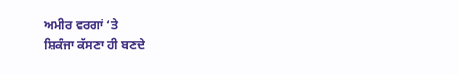ਅਮੀਰ ਵਰਗਾਂ ‘ਤੇ
ਸ਼ਿਕੰਜਾ ਕੱਸਣਾ ਹੀ ਬਣਦੇ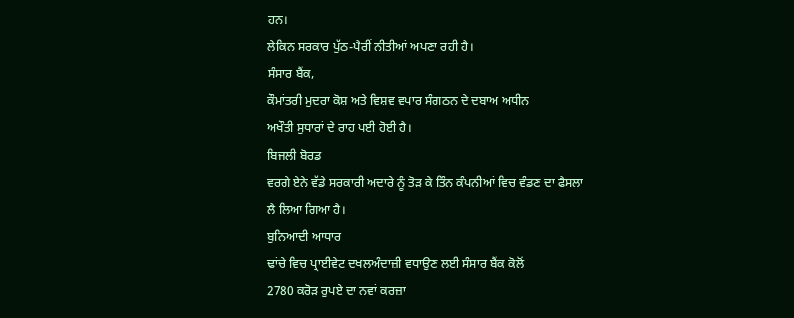ਹਨ।
ਲੇਕਿਨ ਸਰਕਾਰ ਪੁੱਠ-ਪੈਰੀਂ ਨੀਤੀਆਂ ਅਪਣਾ ਰਹੀ ਹੈ।
ਸੰਸਾਰ ਬੈਂਕ,
ਕੌਮਾਂਤਰੀ ਮੁਦਰਾ ਕੋਸ਼ ਅਤੇ ਵਿਸ਼ਵ ਵਪਾਰ ਸੰਗਠਨ ਦੇ ਦਬਾਅ ਅਧੀਨ
ਅਖੌਤੀ ਸੁਧਾਰਾਂ ਦੇ ਰਾਹ ਪਈ ਹੋਈ ਹੈ।
ਬਿਜਲੀ ਬੋਰਡ
ਵਰਗੇ ਏਨੇ ਵੱਡੇ ਸਰਕਾਰੀ ਅਦਾਰੇ ਨੂੰ ਤੋੜ ਕੇ ਤਿੰਨ ਕੰਪਨੀਆਂ ਵਿਚ ਵੰਡਣ ਦਾ ਫੈਸਲਾ
ਲੈ ਲਿਆ ਗਿਆ ਹੈ।
ਬੁਨਿਆਦੀ ਆਧਾਰ
ਢਾਂਚੇ ਵਿਚ ਪ੍ਰਾਈਵੇਟ ਦਖਲਅੰਦਾਜ਼ੀ ਵਧਾਉਣ ਲਈ ਸੰਸਾਰ ਬੈਂਕ ਕੋਲੋਂ
2780 ਕਰੋੜ ਰੁਪਏ ਦਾ ਨਵਾਂ ਕਰਜ਼ਾ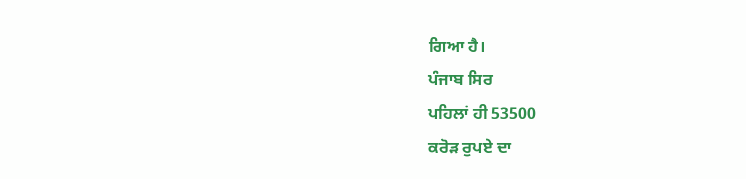ਗਿਆ ਹੈ।
ਪੰਜਾਬ ਸਿਰ
ਪਹਿਲਾਂ ਹੀ 53500
ਕਰੋੜ ਰੁਪਏ ਦਾ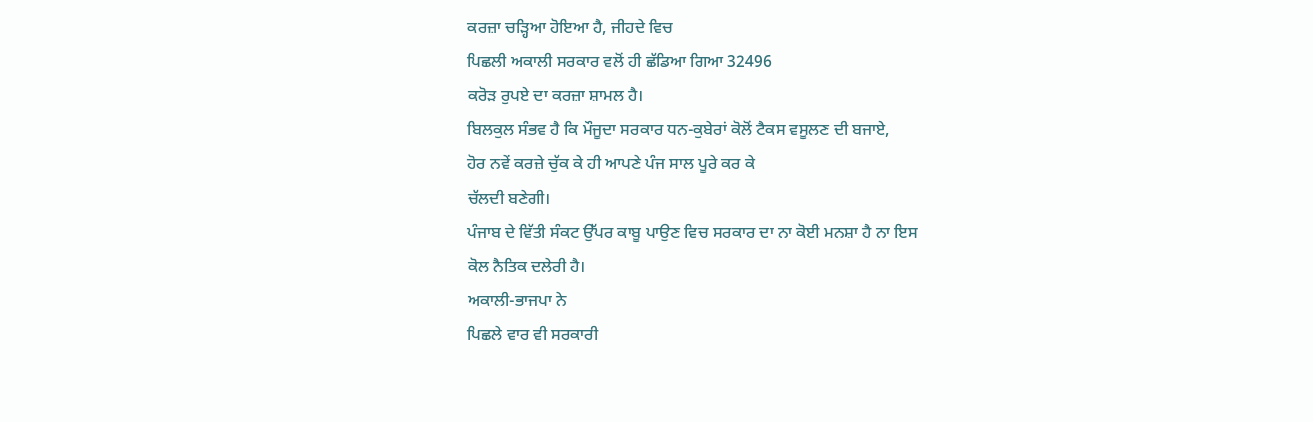ਕਰਜ਼ਾ ਚੜ੍ਹਿਆ ਹੋਇਆ ਹੈ, ਜੀਹਦੇ ਵਿਚ
ਪਿਛਲੀ ਅਕਾਲੀ ਸਰਕਾਰ ਵਲੋਂ ਹੀ ਛੱਡਿਆ ਗਿਆ 32496
ਕਰੋੜ ਰੁਪਏ ਦਾ ਕਰਜ਼ਾ ਸ਼ਾਮਲ ਹੈ।
ਬਿਲਕੁਲ ਸੰਭਵ ਹੈ ਕਿ ਮੌਜੂਦਾ ਸਰਕਾਰ ਧਨ-ਕੁਬੇਰਾਂ ਕੋਲੋਂ ਟੈਕਸ ਵਸੂਲਣ ਦੀ ਬਜਾਏ,
ਹੋਰ ਨਵੇਂ ਕਰਜ਼ੇ ਚੁੱਕ ਕੇ ਹੀ ਆਪਣੇ ਪੰਜ ਸਾਲ ਪੂਰੇ ਕਰ ਕੇ
ਚੱਲਦੀ ਬਣੇਗੀ।
ਪੰਜਾਬ ਦੇ ਵਿੱਤੀ ਸੰਕਟ ਉੱਪਰ ਕਾਬੂ ਪਾਉਣ ਵਿਚ ਸਰਕਾਰ ਦਾ ਨਾ ਕੋਈ ਮਨਸ਼ਾ ਹੈ ਨਾ ਇਸ
ਕੋਲ ਨੈਤਿਕ ਦਲੇਰੀ ਹੈ।
ਅਕਾਲੀ-ਭਾਜਪਾ ਨੇ
ਪਿਛਲੇ ਵਾਰ ਵੀ ਸਰਕਾਰੀ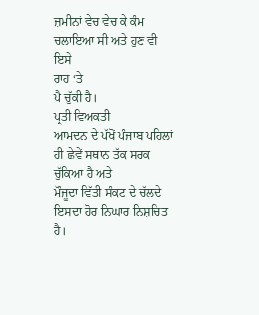ਜ਼ਮੀਨਾਂ ਵੇਚ ਵੇਚ ਕੇ ਕੰਮ ਚਲਾਇਆ ਸੀ ਅਤੇ ਹੁਣ ਵੀ ਇਸੇ
ਰਾਹ ‘ਤੇ
ਪੈ ਚੁੱਕੀ ਹੈ।
ਪ੍ਰਤੀ ਵਿਅਕਤੀ
ਆਮਦਨ ਦੇ ਪੱਖੋਂ ਪੰਜਾਬ ਪਹਿਲਾਂ ਹੀ ਛੇਵੇਂ ਸਥਾਨ ਤੱਕ ਸਰਕ ਚੁੱਕਿਆ ਹੈ ਅਤੇ
ਮੌਜੂਦਾ ਵਿੱਤੀ ਸੰਕਟ ਦੇ ਚੱਲਦੇ ਇਸਦਾ ਹੋਰ ਨਿਘਾਰ ਨਿਸ਼ਚਿਤ ਹੈ।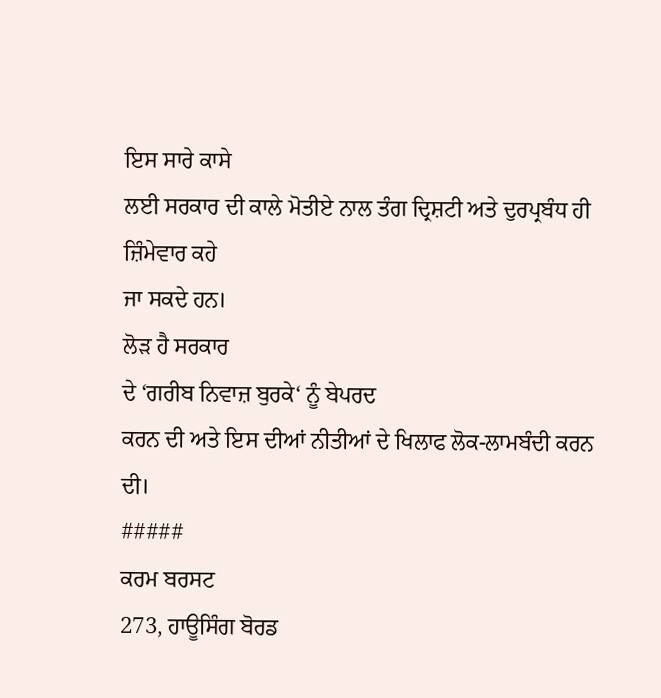ਇਸ ਸਾਰੇ ਕਾਸੇ
ਲਈ ਸਰਕਾਰ ਦੀ ਕਾਲੇ ਮੋਤੀਏ ਨਾਲ ਤੰਗ ਦ੍ਰਿਸ਼ਟੀ ਅਤੇ ਦੁਰਪ੍ਰਬੰਧ ਹੀ ਜ਼ਿੰਮੇਵਾਰ ਕਹੇ
ਜਾ ਸਕਦੇ ਹਨ।
ਲੋੜ ਹੈ ਸਰਕਾਰ
ਦੇ ‘ਗਰੀਬ ਨਿਵਾਜ਼ ਬੁਰਕੇ‘ ਨੂੰ ਬੇਪਰਦ
ਕਰਨ ਦੀ ਅਤੇ ਇਸ ਦੀਆਂ ਨੀਤੀਆਂ ਦੇ ਖਿਲਾਫ ਲੋਕ-ਲਾਮਬੰਦੀ ਕਰਨ ਦੀ।
#####
ਕਰਮ ਬਰਸਟ
273, ਹਾਊਸਿੰਗ ਬੋਰਡ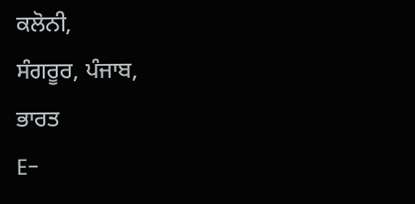ਕਲੋਨੀ,
ਸੰਗਰੂਰ, ਪੰਜਾਬ,
ਭਾਰਤ
E-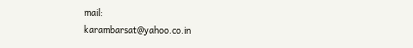mail:
karambarsat@yahoo.co.in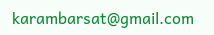karambarsat@gmail.com